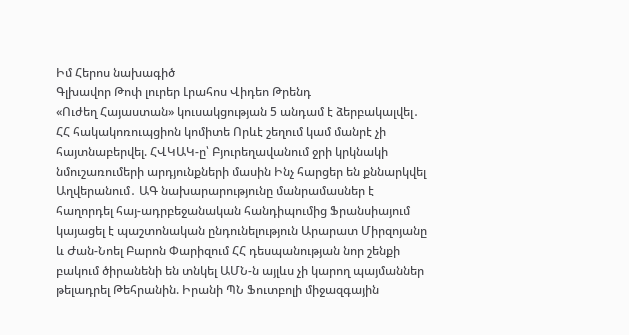Իմ Հերոս նախագիծ
Գլխավոր Թոփ լուրեր Լրահոս Վիդեո Թրենդ
«Ուժեղ Հայաստան» կուսակցության 5 անդամ է ձերբակալվել․ ՀՀ հակակոռուպցիոն կոմիտե Որևէ շեղում կամ մանրէ չի հայտնաբերվել. ՀՎԿԱԿ-ը՝ Բյուրեղավանում ջրի կրկնակի նմուշառումերի արդյունքների մասին Ինչ հարցեր են քննարկվել Աղվերանում․ ԱԳ նախարարությունը մանրամասներ է հաղորդել հայ-ադրբեջանական հանդիպումից Ֆրանսիայում կայացել է պաշտոնական ընդունելություն Արարատ Միրզոյանը և Ժան-Նոել Բարոն Փարիզում ՀՀ դեսպանության նոր շենքի բակում ծիրանենի են տնկել ԱՄՆ-ն այլևս չի կարող պայմաններ թելադրել Թեհրանին. Իրանի ՊՆ Ֆուտբոլի միջազգային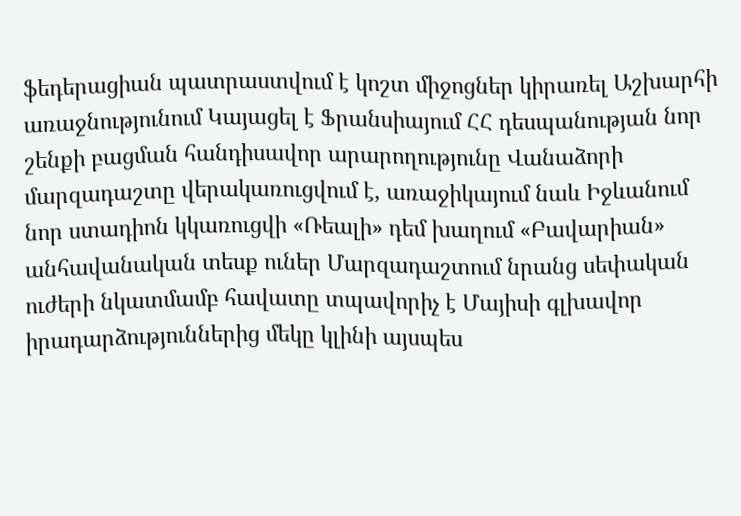ֆեդերացիան պատրաստվում է կոշտ միջոցներ կիրառել Աշխարհի առաջնությունում Կայացել է Ֆրանսիայում ՀՀ դեսպանության նոր շենքի բացման հանդիսավոր արարողությունը Վանաձորի մարզադաշտը վերակառուցվում է, առաջիկայում նաև Իջևանում նոր ստադիոն կկառուցվի «Ռեալի» դեմ խաղում «Բավարիան» անհավանական տեսք ուներ Մարզադաշտում նրանց սեփական ուժերի նկատմամբ հավատը տպավորիչ է Մայիսի գլխավոր իրադարձություններից մեկը կլինի այսպես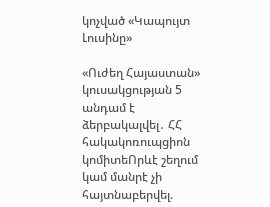կոչված «Կապույտ Լուսինը»

«Ուժեղ Հայաստան» կուսակցության 5 անդամ է ձերբակալվել․ ՀՀ հակակոռուպցիոն կոմիտեՈրևէ շեղում կամ մանրէ չի հայտնաբերվել.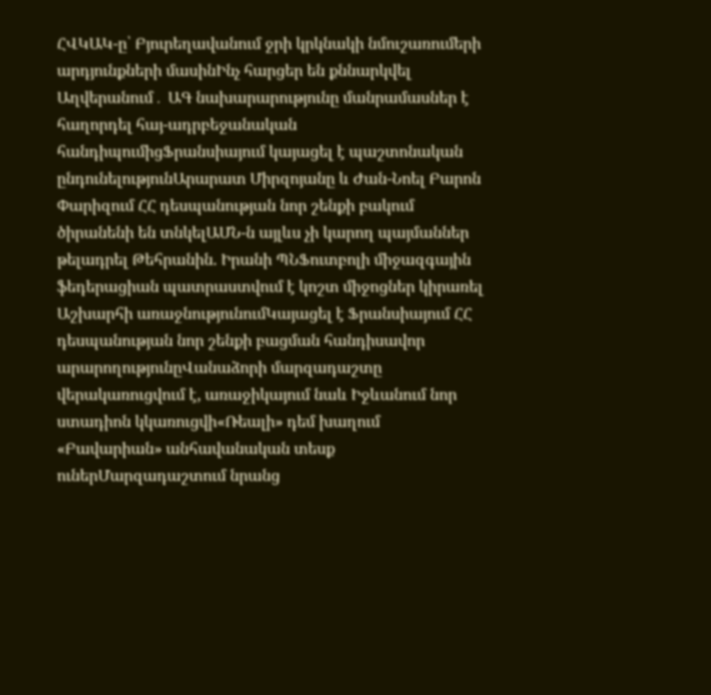ՀՎԿԱԿ-ը՝ Բյուրեղավանում ջրի կրկնակի նմուշառումերի արդյունքների մասինԻնչ հարցեր են քննարկվել Աղվերանում․ ԱԳ նախարարությունը մանրամասներ է հաղորդել հայ-ադրբեջանական հանդիպումիցՖրանսիայում կայացել է պաշտոնական ընդունելությունԱրարատ Միրզոյանը և Ժան-Նոել Բարոն Փարիզում ՀՀ դեսպանության նոր շենքի բակում ծիրանենի են տնկելԱՄՆ-ն այլևս չի կարող պայմաններ թելադրել Թեհրանին. Իրանի ՊՆՖուտբոլի միջազգային ֆեդերացիան պատրաստվում է կոշտ միջոցներ կիրառել Աշխարհի առաջնությունումԿայացել է Ֆրանսիայում ՀՀ դեսպանության նոր շենքի բացման հանդիսավոր արարողությունըՎանաձորի մարզադաշտը վերակառուցվում է, առաջիկայում նաև Իջևանում նոր ստադիոն կկառուցվի«Ռեալի» դեմ խաղում «Բավարիան» անհավանական տեսք ուներՄարզադաշտում նրանց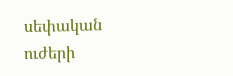սեփական ուժերի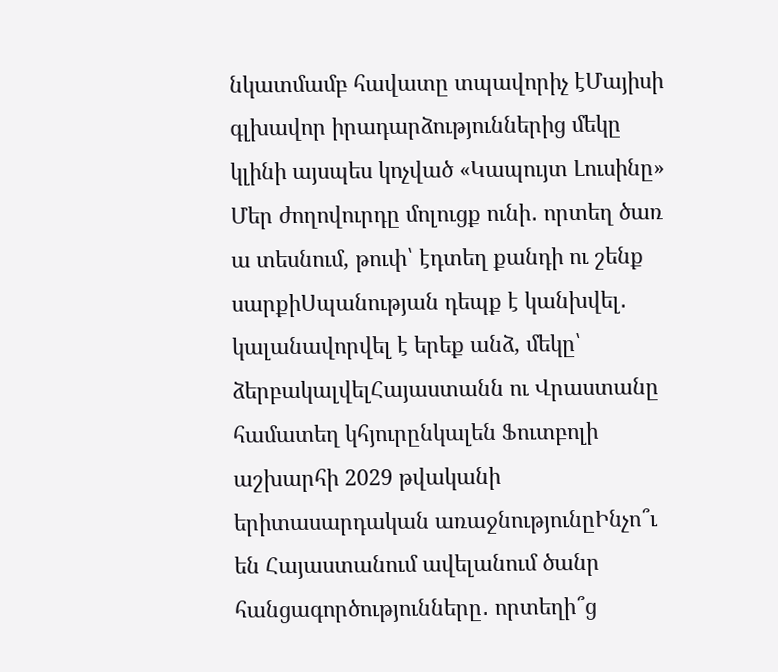նկատմամբ հավատը տպավորիչ էՄայիսի գլխավոր իրադարձություններից մեկը կլինի այսպես կոչված «Կապույտ Լուսինը» Մեր ժողովուրդը մոլուցք ունի․ որտեղ ծառ ա տեսնում, թուփ՝ էդտեղ քանդի ու շենք սարքիՍպանության դեպք է կանխվել․ կալանավորվել է երեք անձ, մեկը՝ ձերբակալվելՀայաստանն ու Վրաստանը համատեղ կհյուրընկալեն Ֆուտբոլի աշխարհի 2029 թվականի երիտասարդական առաջնությունըԻնչո՞ւ են Հայաստանում ավելանում ծանր հանցագործությունները․ որտեղի՞ց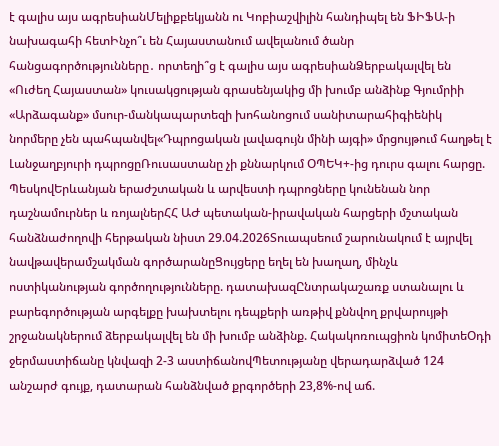է գալիս այս ագրեսիանՄելիքբեկյանն ու Կոբիաշվիլին հանդիպել են ՖԻՖԱ-ի նախագահի հետԻնչո՞ւ են Հայաստանում ավելանում ծանր հանցագործությունները․ որտեղի՞ց է գալիս այս ագրեսիանՁերբակալվել են «Ուժեղ Հայաստան» կուսակցության գրասենյակից մի խումբ անձինք Գյումրիի «Արձագանք» մսուր-մանկապարտեզի խոհանոցում սանիտարահիգիենիկ նորմերը չեն պահպանվել«Դպրոցական լավագույն մինի այգի» մրցույթում հաղթել է Լանջաղբյուրի դպրոցըՌուսաստանը չի քննարկում ՕՊԵԿ+-ից դուրս գալու հարցը. ՊեսկովԵրևանյան երաժշտական և արվեստի դպրոցները կունենան նոր դաշնամուրներ և ռոյալներՀՀ ԱԺ պետական-իրավական հարցերի մշտական հանձնաժողովի հերթական նիստ 29.04.2026Տուապսեում շարունակում է այրվել նավթավերամշակման գործարանըՑույցերը եղել են խաղաղ, մինչև ոստիկանության գործողությունները. դատախազԸնտրակաշառք ստանալու և բարեգործության արգելքը խախտելու դեպքերի առթիվ քննվող քրվարույթի շրջանակներում ձերբակալվել են մի խումբ անձինք. Հակակոռուպցիոն կոմիտեՕդի ջերմաստիճանը կնվազի 2-3 աստիճանովՊետությանը վերադարձված 124 անշարժ գույք, դատարան հանձնված քրգործերի 23,8%-ով աճ.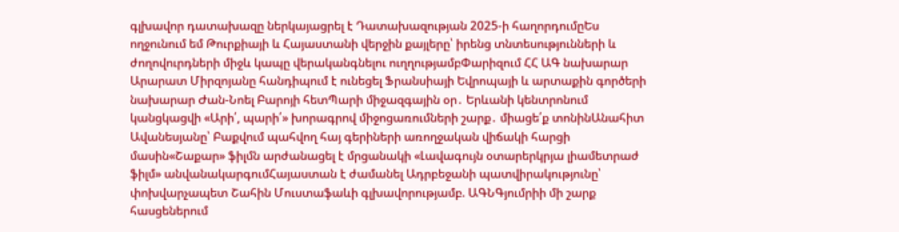գլխավոր դատախազը ներկայացրել է Դատախազության 2025-ի հաղորդումըԵս ողջունում եմ Թուրքիայի և Հայաստանի վերջին քայլերը՝ իրենց տնտեսությունների և ժողովուրդների միջև կապը վերականգնելու ուղղությամբՓարիզում ՀՀ ԱԳ նախարար Արարատ Միրզոյանը հանդիպում է ունեցել Ֆրանսիայի Եվրոպայի և արտաքին գործերի նախարար Ժան-Նոել Բարոյի հետՊարի միջազգային օր․ Երևանի կենտրոնում կանցկացվի «Արի՛, պարի՛» խորագրով միջոցառումների շարք․ միացե՛ք տոնինԱնահիտ Ավանեսյանը՝ Բաքվում պահվող հայ գերիների առողջական վիճակի հարցի մասին«Շաքար» ֆիլմն արժանացել է մրցանակի «Լավագույն օտարերկրյա լիամետրաժ ֆիլմ» անվանակարգումՀայաստան է ժամանել Ադրբեջանի պատվիրակությունը՝ փոխվարչապետ Շահին Մուստաֆաևի գլխավորությամբ. ԱԳՆԳյումրիի մի շարք հասցեներում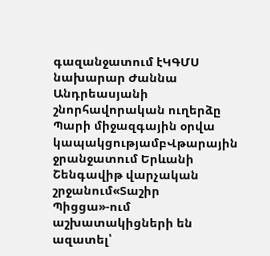գազանջատում էԿԳՄՍ նախարար Ժաննա Անդրեասյանի շնորհավորական ուղերձը Պարի միջազգային օրվա կապակցությամբՎթարային ջրանջատում Երևանի Շենգավիթ վարչական շրջանում«Տաշիր Պիցցա»-ում աշխատակիցների են ազատել՝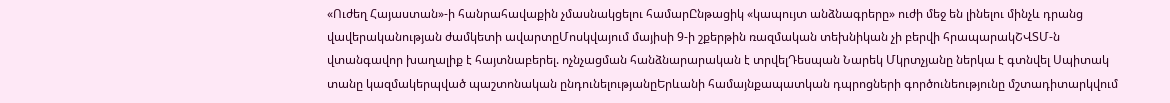«Ուժեղ Հայաստան»-ի հանրահավաքին չմասնակցելու համարԸնթացիկ «կապույտ անձնագրերը» ուժի մեջ են լինելու մինչև դրանց վավերականության ժամկետի ավարտըՄոսկվայում մայիսի 9-ի շքերթին ռազմական տեխնիկան չի բերվի հրապարակՇՎՏՄ-ն վտանգավոր խաղալիք է հայտնաբերել. ոչնչացման հանձնարարական է տրվելԴեսպան Նարեկ Մկրտչյանը ներկա է գտնվել Սպիտակ տանը կազմակերպված պաշտոնական ընդունելությանըԵրևանի համայնքապատկան դպրոցների գործունեությունը մշտադիտարկվում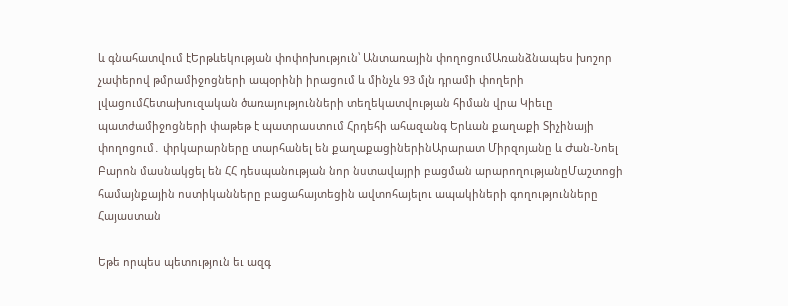և գնահատվում էԵրթևեկության փոփոխություն՝ Անտառային փողոցումԱռանձնապես խոշոր չափերով թմրամիջոցների ապօրինի իրացում և մինչև 93 մլն դրամի փողերի լվացումՀետախուզական ծառայությունների տեղեկատվության հիման վրա Կիեւը պատժամիջոցների փաթեթ է պատրաստում Հրդեհի ահազանգ Երևան քաղաքի Տիչինայի փողոցում․ փրկարարները տարհանել են քաղաքացիներինԱրարատ Միրզոյանը և Ժան-Նոել Բարոն մասնակցել են ՀՀ դեսպանության նոր նստավայրի բացման արարողությանըՄաշտոցի համայնքային ոստիկանները բացահայտեցին ավտոհայելու ապակիների գողությունները
Հայաստան

Եթե որպես պետություն եւ ազգ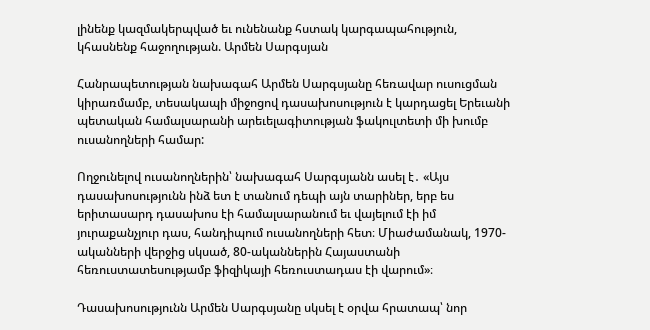լինենք կազմակերպված եւ ունենանք հստակ կարգապահություն, կհասնենք հաջողության. Արմեն Սարգսյան

Հանրապետության նախագահ Արմեն Սարգսյանը հեռավար ուսուցման կիրառմամբ, տեսակապի միջոցով դասախոսություն է կարդացել Երեւանի պետական համալսարանի արեւելագիտության ֆակուլտետի մի խումբ ուսանողների համար:

Ողջունելով ուսանողներին՝ նախագահ Սարգսյանն ասել է․ «Այս դասախոսությունն ինձ ետ է տանում դեպի այն տարիներ, երբ ես երիտասարդ դասախոս էի համալսարանում եւ վայելում էի իմ յուրաքանչյուր դաս, հանդիպում ուսանողների հետ։ Միաժամանակ, 1970-ականների վերջից սկսած, 80-ականներին Հայաստանի հեռուստատեսությամբ ֆիզիկայի հեռուստադաս էի վարում»։

Դասախոսությունն Արմեն Սարգսյանը սկսել է օրվա հրատապ՝ նոր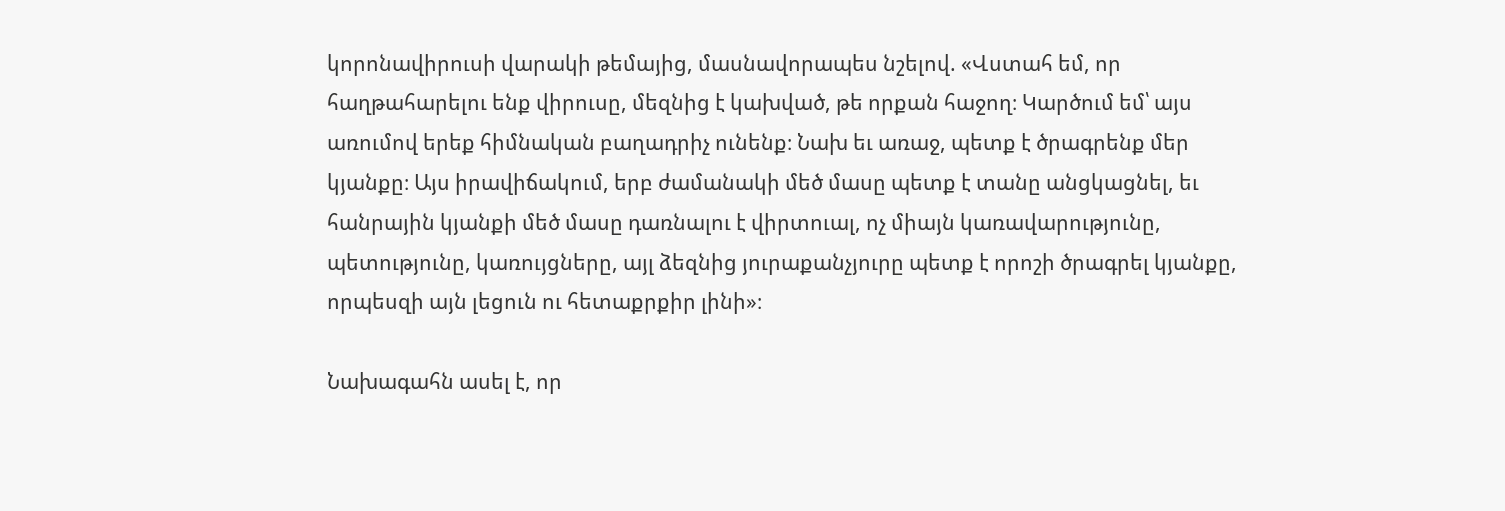կորոնավիրուսի վարակի թեմայից, մասնավորապես նշելով. «Վստահ եմ, որ հաղթահարելու ենք վիրուսը, մեզնից է կախված, թե որքան հաջող։ Կարծում եմ՝ այս առումով երեք հիմնական բաղադրիչ ունենք։ Նախ եւ առաջ, պետք է ծրագրենք մեր կյանքը։ Այս իրավիճակում, երբ ժամանակի մեծ մասը պետք է տանը անցկացնել, եւ հանրային կյանքի մեծ մասը դառնալու է վիրտուալ, ոչ միայն կառավարությունը, պետությունը, կառույցները, այլ ձեզնից յուրաքանչյուրը պետք է որոշի ծրագրել կյանքը, որպեսզի այն լեցուն ու հետաքրքիր լինի»։

Նախագահն ասել է, որ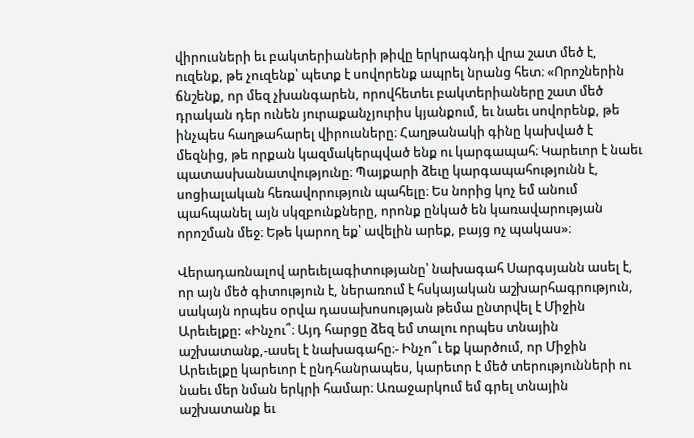վիրուսների եւ բակտերիաների թիվը երկրագնդի վրա շատ մեծ է, ուզենք, թե չուզենք՝ պետք է սովորենք ապրել նրանց հետ։ «Որոշներին ճնշենք, որ մեզ չխանգարեն, որովհետեւ բակտերիաները շատ մեծ դրական դեր ունեն յուրաքանչյուրիս կյանքում, եւ նաեւ սովորենք, թե ինչպես հաղթահարել վիրուսները։ Հաղթանակի գինը կախված է մեզնից, թե որքան կազմակերպված ենք ու կարգապահ։ Կարեւոր է նաեւ պատասխանատվությունը։ Պայքարի ձեւը կարգապահությունն է, սոցիալական հեռավորություն պահելը։ Ես նորից կոչ եմ անում պահպանել այն սկզբունքները, որոնք ընկած են կառավարության որոշման մեջ։ Եթե կարող եք՝ ավելին արեք, բայց ոչ պակաս»։

Վերադառնալով արեւելագիտությանը՝ նախագահ Սարգսյանն ասել է, որ այն մեծ գիտություն է, ներառում է հսկայական աշխարհագրություն, սակայն որպես օրվա դասախոսության թեմա ընտրվել է Միջին Արեւելքը: «Ինչու՞։ Այդ հարցը ձեզ եմ տալու որպես տնային աշխատանք,-ասել է նախագահը։- Ինչո՞ւ եք կարծում, որ Միջին Արեւելքը կարեւոր է ընդհանրապես, կարեւոր է մեծ տերությունների ու նաեւ մեր նման երկրի համար։ Առաջարկում եմ գրել տնային աշխատանք եւ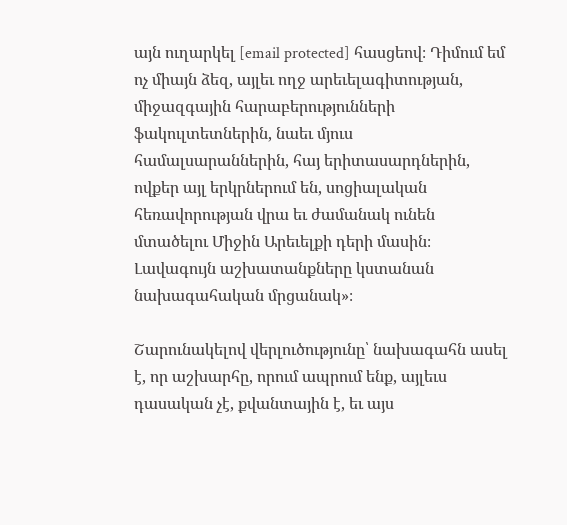այն ուղարկել [email protected] հասցեով։ Դիմում եմ ոչ միայն ձեզ, այլեւ ողջ արեւելագիտության, միջազգային հարաբերությունների ֆակուլտետներին, նաեւ մյուս համալսարաններին, հայ երիտասարդներին, ովքեր այլ երկրներում են, սոցիալական հեռավորության վրա եւ ժամանակ ունեն մտածելու Միջին Արեւելքի դերի մասին։ Լավագույն աշխատանքները կստանան նախագահական մրցանակ»։

Շարունակելով վերլուծությունը՝ նախագահն ասել է, որ աշխարհը, որում ապրում ենք, այլեւս դասական չէ, քվանտային է, եւ այս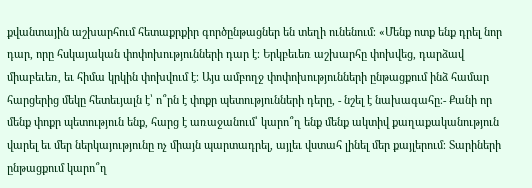քվանտային աշխարհում հետաքրքիր գործընթացներ են տեղի ունենում։ «Մենք ոտք ենք դրել նոր դար, որը հսկայական փոփոխությունների դար է։ Երկբեւեռ աշխարհը փոխվեց, դարձավ միաբեւեռ, եւ հիմա կրկին փոխվում է։ Այս ամբողջ փոփոխությունների ընթացքում ինձ համար հարցերից մեկը հետեւյալն է՝ ո՞րն է փոքր պետությունների դերը, - նշել է նախագահը։- Քանի որ մենք փոքր պետություն ենք, հարց է առաջանում՝ կարո՞ղ ենք մենք ակտիվ քաղաքականություն վարել եւ մեր ներկայությունը ոչ միայն պարտադրել, այլեւ վստահ լինել մեր քայլերում։ Տարիների ընթացքում կարո՞ղ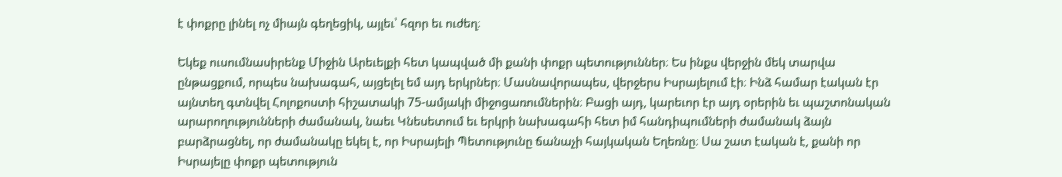է փոքրը լինել ոչ միայն գեղեցիկ, այլեւ՝ հզոր եւ ուժեղ։

Եկեք ուսումնասիրենք Միջին Արեւելքի հետ կապված մի քանի փոքր պետություններ։ Ես ինքս վերջին մեկ տարվա ընթացքում, որպես նախագահ, այցելել եմ այդ երկրներ։ Մասնավորապես, վերջերս Իսրայելում էի։ Ինձ համար էական էր այնտեղ գտնվել Հոլոքոստի հիշատակի 75-ամյակի միջոցառումներին։ Բացի այդ, կարեւոր էր այդ օրերին եւ պաշտոնական արարողությունների ժամանակ, նաեւ Կնեսետում եւ երկրի նախագահի հետ իմ հանդիպումների ժամանակ ձայն բարձրացնել, որ ժամանակը եկել է, որ Իսրայելի Պետությունը ճանաչի հայկական Եղեռնը։ Սա շատ էական է, քանի որ Իսրայելը փոքր պետություն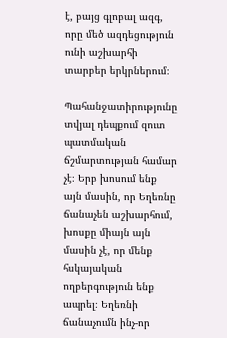է, բայց գլոբալ ազգ, որը մեծ ազդեցություն ունի աշխարհի տարբեր երկրներում։

Պահանջատիրությունը տվյալ դեպքում զուտ պատմական ճշմարտության համար չէ։ Երբ խոսում ենք այն մասին, որ Եղեռնը ճանաչեն աշխարհում, խոսքը միայն այն մասին չէ, որ մենք հսկայական ողբերգություն ենք ապրել։ Եղեռնի ճանաչումն ինչ-որ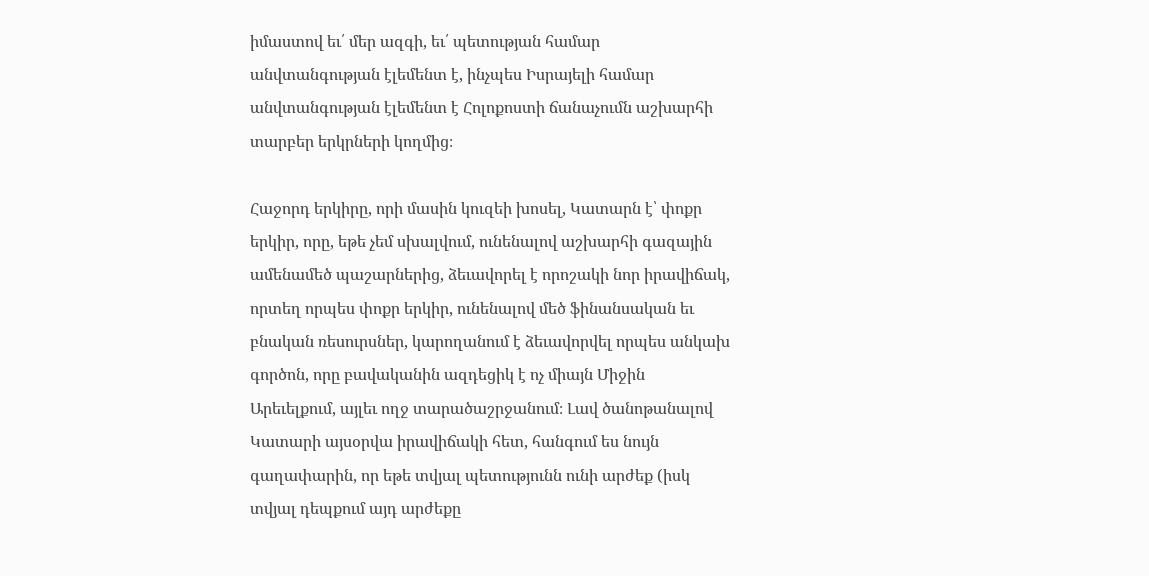իմաստով եւ՛ մեր ազգի, եւ՛ պետության համար անվտանգության էլեմենտ է, ինչպես Իսրայելի համար անվտանգության էլեմենտ է Հոլոքոստի ճանաչումն աշխարհի տարբեր երկրների կողմից։

Հաջորդ երկիրը, որի մասին կուզեի խոսել, Կատարն է՝ փոքր երկիր, որը, եթե չեմ սխալվում, ունենալով աշխարհի գազային ամենամեծ պաշարներից, ձեւավորել է որոշակի նոր իրավիճակ, որտեղ որպես փոքր երկիր, ունենալով մեծ ֆինանսական եւ բնական ռեսուրսներ, կարողանում է ձեւավորվել որպես անկախ գործոն, որը բավականին ազդեցիկ է ոչ միայն Միջին Արեւելքում, այլեւ ողջ տարածաշրջանում։ Լավ ծանոթանալով Կատարի այսօրվա իրավիճակի հետ, հանգում ես նույն գաղափարին, որ եթե տվյալ պետությունն ունի արժեք (իսկ տվյալ դեպքում այդ արժեքը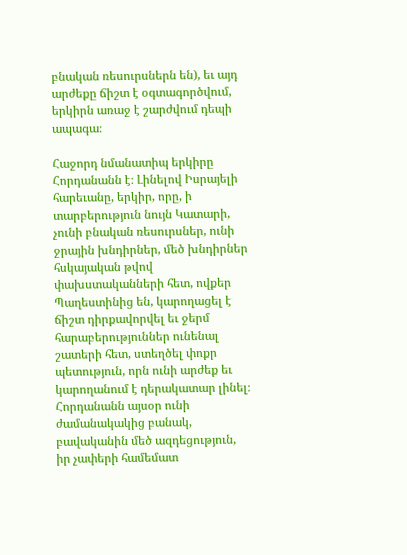բնական ռեսուրսներն են), եւ այդ արժեքը ճիշտ է օգտագործվում, երկիրն առաջ է շարժվում դեպի ապագա։

Հաջորդ նմանատիպ երկիրը Հորդանանն է։ Լինելով Իսրայելի հարեւանը, երկիր, որը, ի տարբերություն նույն Կատարի, չունի բնական ռեսուրսներ, ունի ջրային խնդիրներ, մեծ խնդիրներ հսկայական թվով փախստականների հետ, ովքեր Պաղեստինից են, կարողացել է ճիշտ դիրքավորվել եւ ջերմ հարաբերություններ ունենալ շատերի հետ, ստեղծել փոքր պետություն, որն ունի արժեք եւ կարողանում է դերակատար լինել։ Հորդանանն այսօր ունի ժամանակակից բանակ, բավականին մեծ ազդեցություն, իր չափերի համեմատ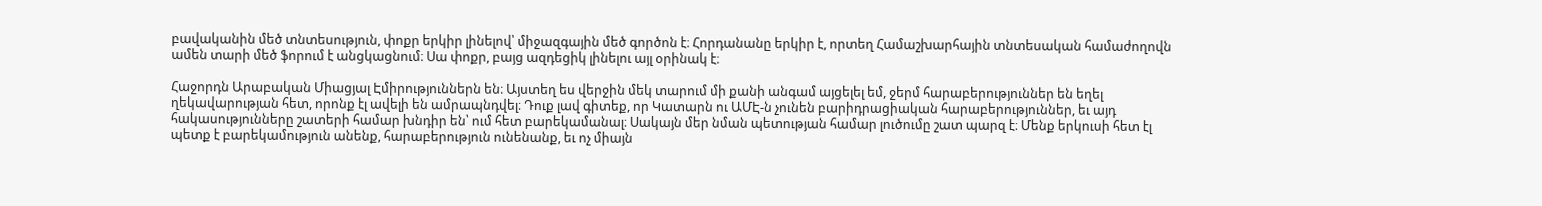բավականին մեծ տնտեսություն, փոքր երկիր լինելով՝ միջազգային մեծ գործոն է։ Հորդանանը երկիր է, որտեղ Համաշխարհային տնտեսական համաժողովն ամեն տարի մեծ ֆորում է անցկացնում։ Սա փոքր, բայց ազդեցիկ լինելու այլ օրինակ է։

Հաջորդն Արաբական Միացյալ Էմիրություններն են։ Այստեղ ես վերջին մեկ տարում մի քանի անգամ այցելել եմ, ջերմ հարաբերություններ են եղել ղեկավարության հետ, որոնք էլ ավելի են ամրապնդվել։ Դուք լավ գիտեք, որ Կատարն ու ԱՄԷ-ն չունեն բարիդրացիական հարաբերություններ, եւ այդ հակասությունները շատերի համար խնդիր են՝ ում հետ բարեկամանալ։ Սակայն մեր նման պետության համար լուծումը շատ պարզ է։ Մենք երկուսի հետ էլ պետք է բարեկամություն անենք, հարաբերություն ունենանք, եւ ոչ միայն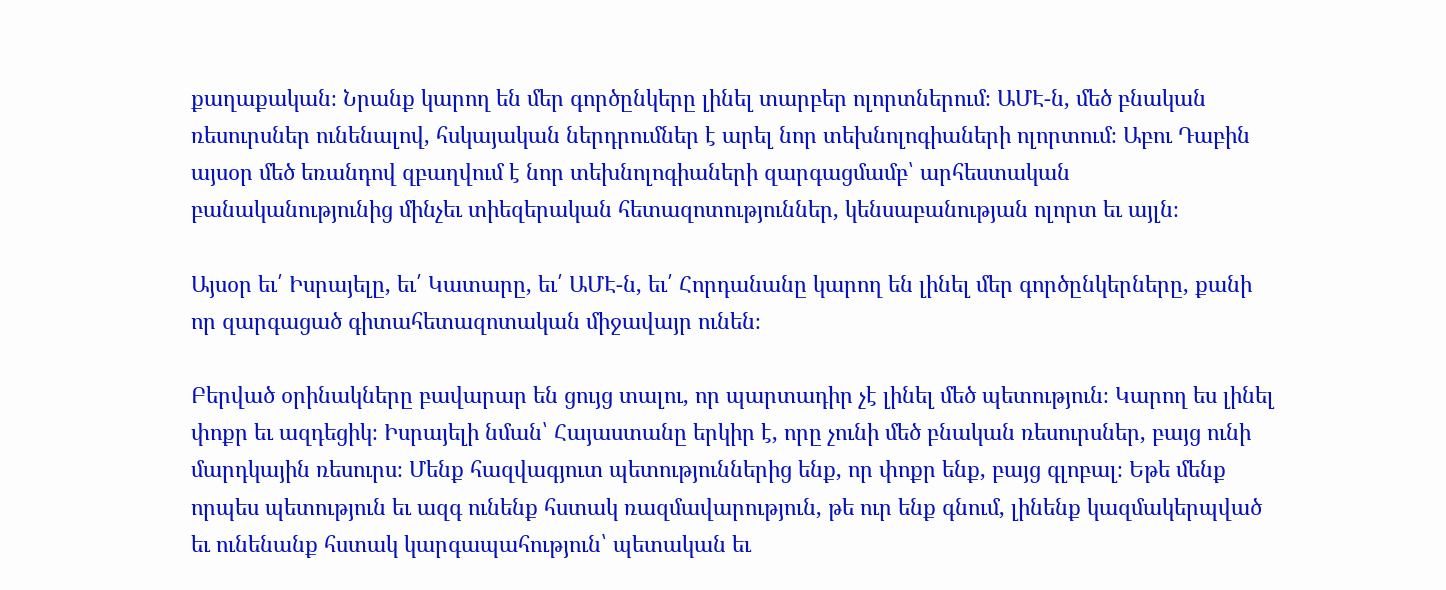քաղաքական։ Նրանք կարող են մեր գործընկերը լինել տարբեր ոլորտներում։ ԱՄԷ-ն, մեծ բնական ռեսուրսներ ունենալով, հսկայական ներդրումներ է արել նոր տեխնոլոգիաների ոլորտում։ Աբու Դաբին այսօր մեծ եռանդով զբաղվում է նոր տեխնոլոգիաների զարգացմամբ՝ արհեստական բանականությունից մինչեւ տիեզերական հետազոտություններ, կենսաբանության ոլորտ եւ այլն։

Այսօր եւ՛ Իսրայելը, եւ՛ Կատարը, եւ՛ ԱՄԷ-ն, եւ՛ Հորդանանը կարող են լինել մեր գործընկերները, քանի որ զարգացած գիտահետազոտական միջավայր ունեն։

Բերված օրինակները բավարար են ցույց տալու, որ պարտադիր չէ լինել մեծ պետություն։ Կարող ես լինել փոքր եւ ազդեցիկ։ Իսրայելի նման՝ Հայաստանը երկիր է, որը չունի մեծ բնական ռեսուրսներ, բայց ունի մարդկային ռեսուրս։ Մենք հազվագյուտ պետություններից ենք, որ փոքր ենք, բայց գլոբալ։ Եթե մենք որպես պետություն եւ ազգ ունենք հստակ ռազմավարություն, թե ուր ենք գնում, լինենք կազմակերպված եւ ունենանք հստակ կարգապահություն՝ պետական եւ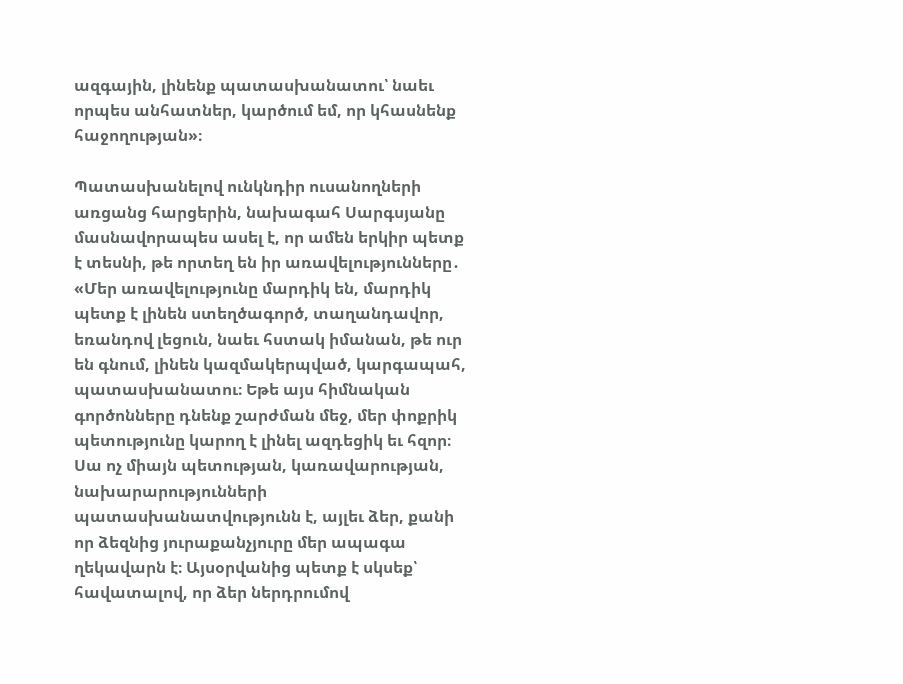ազգային, լինենք պատասխանատու՝ նաեւ որպես անհատներ, կարծում եմ, որ կհասնենք հաջողության»։

Պատասխանելով ունկնդիր ուսանողների առցանց հարցերին, նախագահ Սարգսյանը մասնավորապես ասել է, որ ամեն երկիր պետք է տեսնի, թե որտեղ են իր առավելությունները․ «Մեր առավելությունը մարդիկ են, մարդիկ պետք է լինեն ստեղծագործ, տաղանդավոր, եռանդով լեցուն, նաեւ հստակ իմանան, թե ուր են գնում, լինեն կազմակերպված, կարգապահ, պատասխանատու։ Եթե այս հիմնական գործոնները դնենք շարժման մեջ, մեր փոքրիկ պետությունը կարող է լինել ազդեցիկ եւ հզոր։ Սա ոչ միայն պետության, կառավարության, նախարարությունների պատասխանատվությունն է, այլեւ ձեր, քանի որ ձեզնից յուրաքանչյուրը մեր ապագա ղեկավարն է։ Այսօրվանից պետք է սկսեք՝ հավատալով, որ ձեր ներդրումով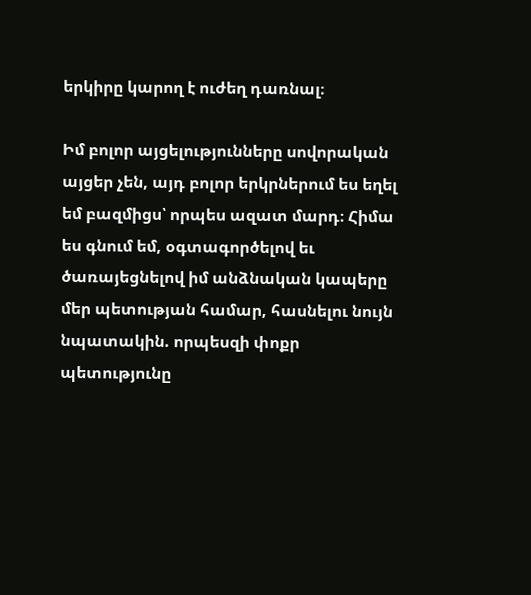երկիրը կարող է ուժեղ դառնալ։

Իմ բոլոր այցելությունները սովորական այցեր չեն, այդ բոլոր երկրներում ես եղել եմ բազմիցս՝ որպես ազատ մարդ։ Հիմա ես գնում եմ, օգտագործելով եւ ծառայեցնելով իմ անձնական կապերը մեր պետության համար, հասնելու նույն նպատակին. որպեսզի փոքր պետությունը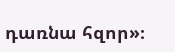դառնա հզոր»։